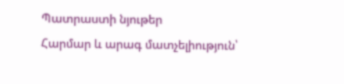Պատրաստի նյութեր
Հարմար և արագ մատչելիություն՝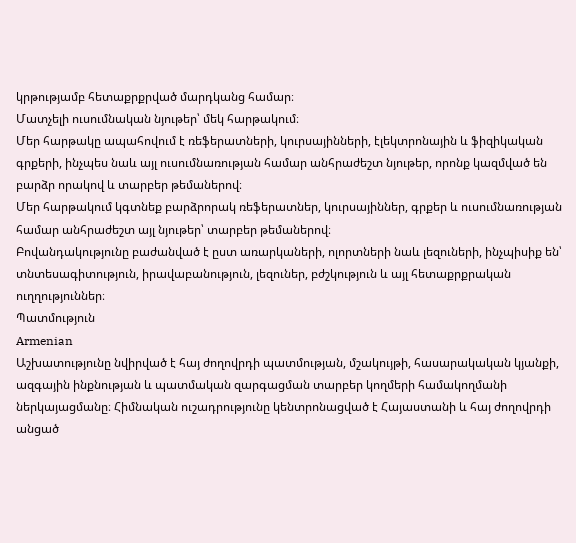կրթությամբ հետաքրքրված մարդկանց համար։
Մատչելի ուսումնական նյութեր՝ մեկ հարթակում։
Մեր հարթակը ապահովում է ռեֆերատների, կուրսայինների, էլեկտրոնային և ֆիզիկական գրքերի, ինչպես նաև այլ ուսումնառության համար անհրաժեշտ նյութեր, որոնք կազմված են բարձր որակով և տարբեր թեմաներով։
Մեր հարթակում կգտնեք բարձրորակ ռեֆերատներ, կուրսայիններ, գրքեր և ուսումնառության համար անհրաժեշտ այլ նյութեր՝ տարբեր թեմաներով։
Բովանդակությունը բաժանված է ըստ առարկաների, ոլորտների նաև լեզուների, ինչպիսիք են՝ տնտեսագիտություն, իրավաբանություն, լեզուներ, բժշկություն և այլ հետաքրքրական ուղղություններ։
Պատմություն
Armenian
Աշխատությունը նվիրված է հայ ժողովրդի պատմության, մշակույթի, հասարակական կյանքի, ազգային ինքնության և պատմական զարգացման տարբեր կողմերի համակողմանի ներկայացմանը։ Հիմնական ուշադրությունը կենտրոնացված է Հայաստանի և հայ ժողովրդի անցած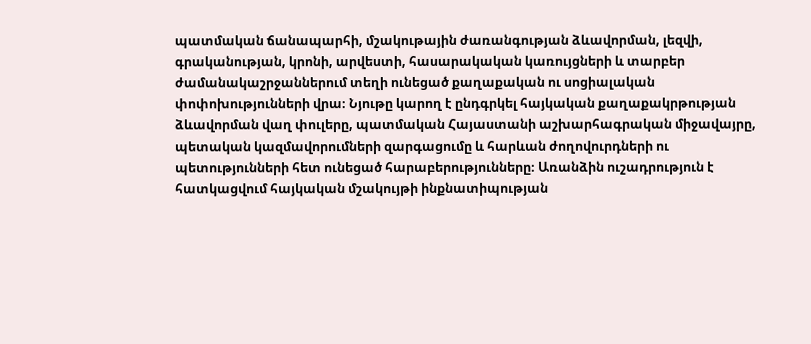պատմական ճանապարհի, մշակութային ժառանգության ձևավորման, լեզվի, գրականության, կրոնի, արվեստի, հասարակական կառույցների և տարբեր ժամանակաշրջաններում տեղի ունեցած քաղաքական ու սոցիալական փոփոխությունների վրա։ Նյութը կարող է ընդգրկել հայկական քաղաքակրթության ձևավորման վաղ փուլերը, պատմական Հայաստանի աշխարհագրական միջավայրը, պետական կազմավորումների զարգացումը և հարևան ժողովուրդների ու պետությունների հետ ունեցած հարաբերությունները։ Առանձին ուշադրություն է հատկացվում հայկական մշակույթի ինքնատիպության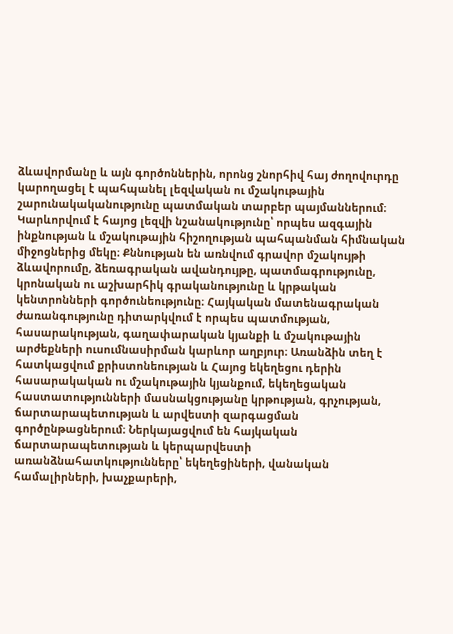ձևավորմանը և այն գործոններին, որոնց շնորհիվ հայ ժողովուրդը կարողացել է պահպանել լեզվական ու մշակութային շարունակականությունը պատմական տարբեր պայմաններում։ Կարևորվում է հայոց լեզվի նշանակությունը՝ որպես ազգային ինքնության և մշակութային հիշողության պահպանման հիմնական միջոցներից մեկը։ Քննության են առնվում գրավոր մշակույթի ձևավորումը, ձեռագրական ավանդույթը, պատմագրությունը, կրոնական ու աշխարհիկ գրականությունը և կրթական կենտրոնների գործունեությունը։ Հայկական մատենագրական ժառանգությունը դիտարկվում է որպես պատմության, հասարակության, գաղափարական կյանքի և մշակութային արժեքների ուսումնասիրման կարևոր աղբյուր։ Առանձին տեղ է հատկացվում քրիստոնեության և Հայոց եկեղեցու դերին հասարակական ու մշակութային կյանքում, եկեղեցական հաստատությունների մասնակցությանը կրթության, գրչության, ճարտարապետության և արվեստի զարգացման գործընթացներում։ Ներկայացվում են հայկական ճարտարապետության և կերպարվեստի առանձնահատկությունները՝ եկեղեցիների, վանական համալիրների, խաչքարերի,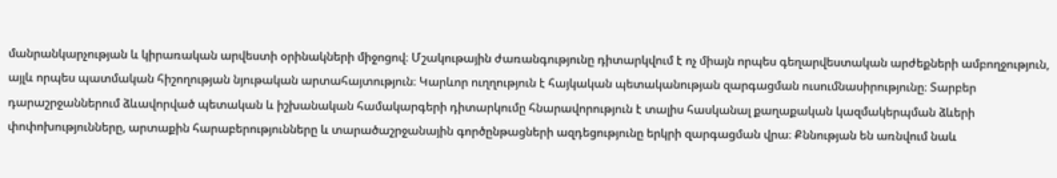մանրանկարչության և կիրառական արվեստի օրինակների միջոցով։ Մշակութային ժառանգությունը դիտարկվում է ոչ միայն որպես գեղարվեստական արժեքների ամբողջություն, այլև որպես պատմական հիշողության նյութական արտահայտություն։ Կարևոր ուղղություն է հայկական պետականության զարգացման ուսումնասիրությունը։ Տարբեր դարաշրջաններում ձևավորված պետական և իշխանական համակարգերի դիտարկումը հնարավորություն է տալիս հասկանալ քաղաքական կազմակերպման ձևերի փոփոխությունները, արտաքին հարաբերությունները և տարածաշրջանային գործընթացների ազդեցությունը երկրի զարգացման վրա։ Քննության են առնվում նաև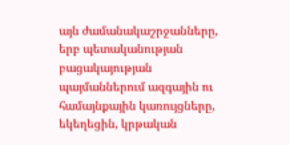այն ժամանակաշրջանները, երբ պետականության բացակայության պայմաններում ազգային ու համայնքային կառույցները, եկեղեցին, կրթական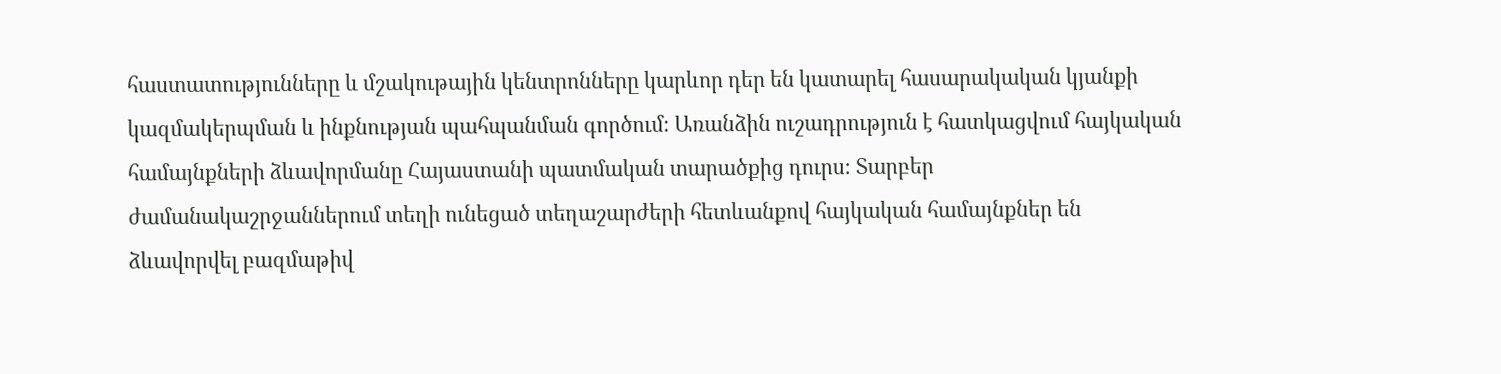հաստատությունները և մշակութային կենտրոնները կարևոր դեր են կատարել հասարակական կյանքի կազմակերպման և ինքնության պահպանման գործում։ Առանձին ուշադրություն է հատկացվում հայկական համայնքների ձևավորմանը Հայաստանի պատմական տարածքից դուրս։ Տարբեր ժամանակաշրջաններում տեղի ունեցած տեղաշարժերի հետևանքով հայկական համայնքներ են ձևավորվել բազմաթիվ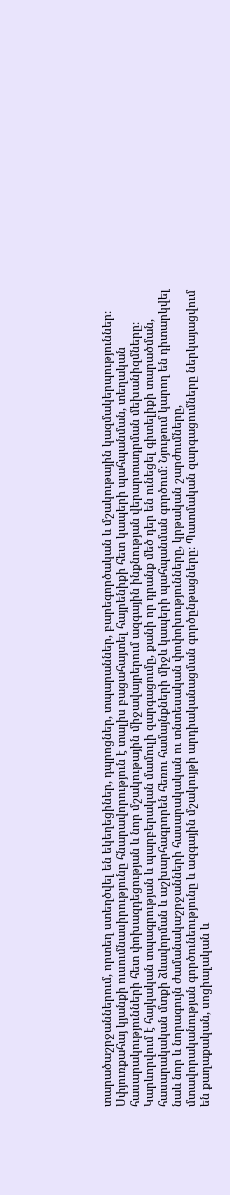տարածաշրջաններում, որտեղ ստեղծվել են եկեղեցիներ, դպրոցներ, տպարաններ, բարեգործական և մշակութային կազմակերպություններ։ Սփյուռքահայ կյանքի ուսումնասիրությունը հնարավորություն է տալիս բացահայտել հայրենիքի հետ կապերի պահպանման, տեղական հասարակությունների հետ փոխազդեցության և նոր մշակութային միջավայրերում ազգային ինքնության վերարտադրման մեխանիզմները։ Կարևորվում է հայկական տպագրության և պարբերական մամուլի զարգացումը, քանի որ դրանք մեծ դեր են ունեցել գիտելիքի տարածման, հասարակական մտքի ձևավորման և աշխարհագրորեն հեռու համայնքների միջև կապերի պահպանման գործում։ Նյութում կարող են դիտարկվել նաև նոր և նորագույն ժամանակաշրջանների հասարակական ու տնտեսական փոփոխությունները, կրթական շարժումները, մտավորականության գործունեությունը և ազգային մշակույթի արդիականացման գործընթացները։ Պատմական զարգացումները ներկայացվում են քաղաքական, սոցիալական և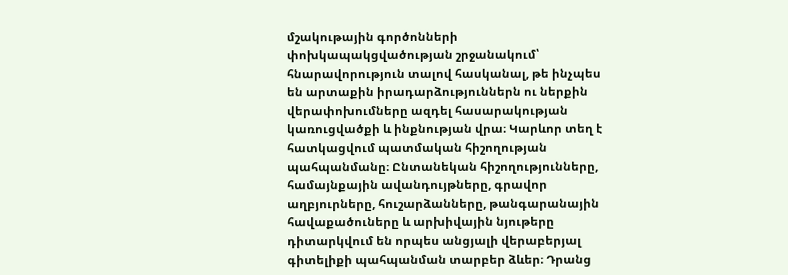մշակութային գործոնների փոխկապակցվածության շրջանակում՝ հնարավորություն տալով հասկանալ, թե ինչպես են արտաքին իրադարձություններն ու ներքին վերափոխումները ազդել հասարակության կառուցվածքի և ինքնության վրա։ Կարևոր տեղ է հատկացվում պատմական հիշողության պահպանմանը։ Ընտանեկան հիշողությունները, համայնքային ավանդույթները, գրավոր աղբյուրները, հուշարձանները, թանգարանային հավաքածուները և արխիվային նյութերը դիտարկվում են որպես անցյալի վերաբերյալ գիտելիքի պահպանման տարբեր ձևեր։ Դրանց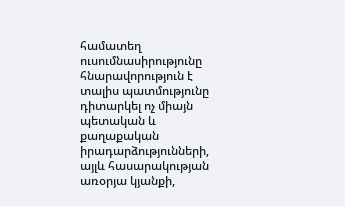համատեղ ուսումնասիրությունը հնարավորություն է տալիս պատմությունը դիտարկել ոչ միայն պետական և քաղաքական իրադարձությունների, այլև հասարակության առօրյա կյանքի,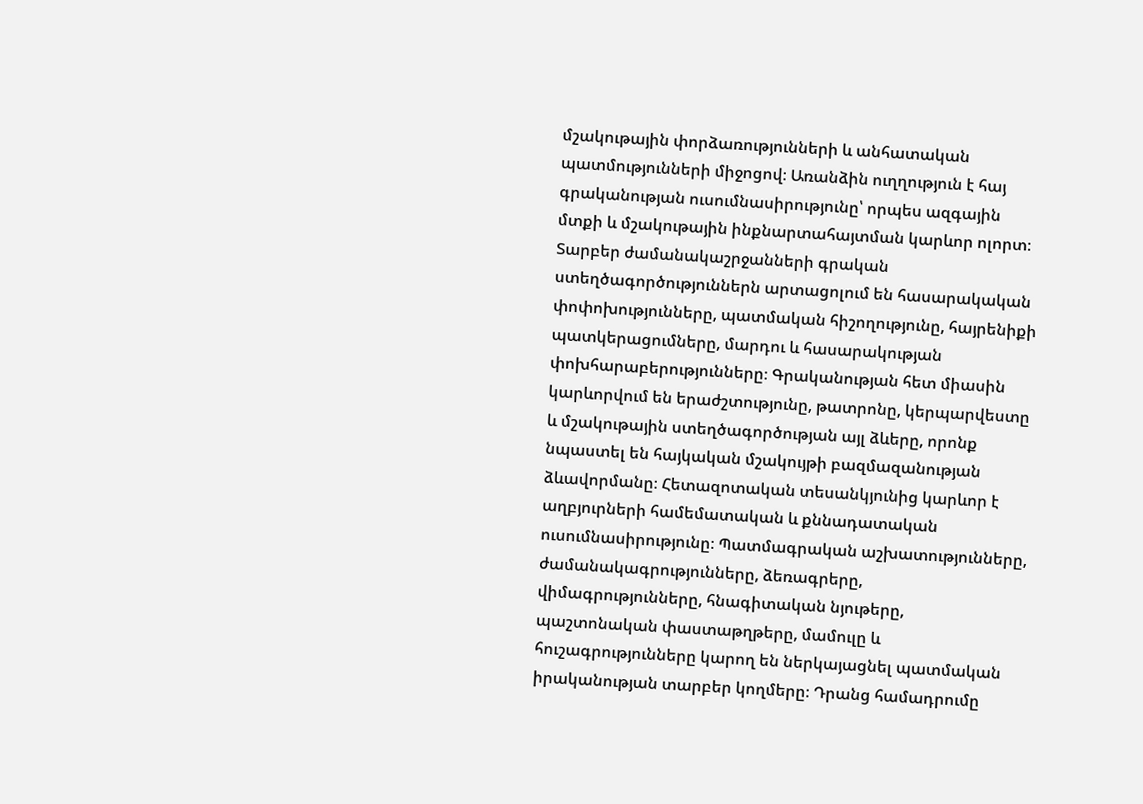մշակութային փորձառությունների և անհատական պատմությունների միջոցով։ Առանձին ուղղություն է հայ գրականության ուսումնասիրությունը՝ որպես ազգային մտքի և մշակութային ինքնարտահայտման կարևոր ոլորտ։ Տարբեր ժամանակաշրջանների գրական ստեղծագործություններն արտացոլում են հասարակական փոփոխությունները, պատմական հիշողությունը, հայրենիքի պատկերացումները, մարդու և հասարակության փոխհարաբերությունները։ Գրականության հետ միասին կարևորվում են երաժշտությունը, թատրոնը, կերպարվեստը և մշակութային ստեղծագործության այլ ձևերը, որոնք նպաստել են հայկական մշակույթի բազմազանության ձևավորմանը։ Հետազոտական տեսանկյունից կարևոր է աղբյուրների համեմատական և քննադատական ուսումնասիրությունը։ Պատմագրական աշխատությունները, ժամանակագրությունները, ձեռագրերը, վիմագրությունները, հնագիտական նյութերը, պաշտոնական փաստաթղթերը, մամուլը և հուշագրությունները կարող են ներկայացնել պատմական իրականության տարբեր կողմերը։ Դրանց համադրումը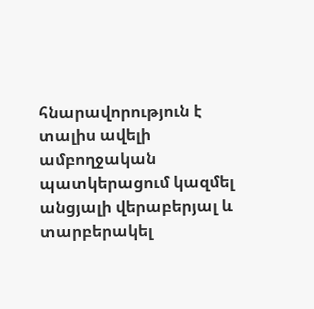հնարավորություն է տալիս ավելի ամբողջական պատկերացում կազմել անցյալի վերաբերյալ և տարբերակել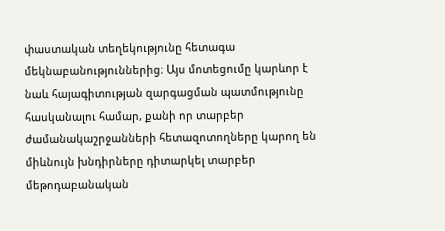փաստական տեղեկությունը հետագա մեկնաբանություններից։ Այս մոտեցումը կարևոր է նաև հայագիտության զարգացման պատմությունը հասկանալու համար, քանի որ տարբեր ժամանակաշրջանների հետազոտողները կարող են միևնույն խնդիրները դիտարկել տարբեր մեթոդաբանական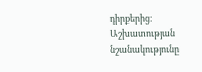դիրքերից։ Աշխատության նշանակությունը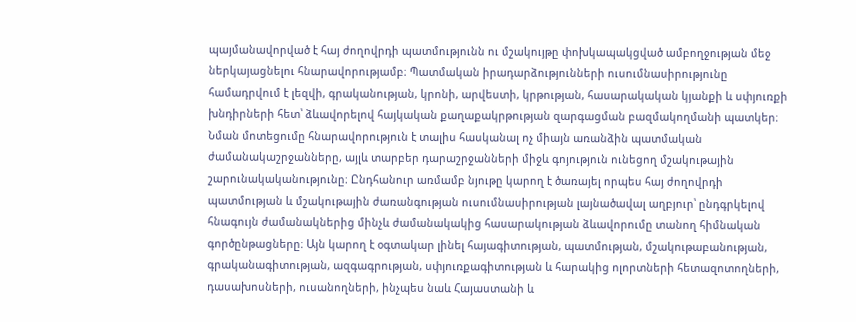պայմանավորված է հայ ժողովրդի պատմությունն ու մշակույթը փոխկապակցված ամբողջության մեջ ներկայացնելու հնարավորությամբ։ Պատմական իրադարձությունների ուսումնասիրությունը համադրվում է լեզվի, գրականության, կրոնի, արվեստի, կրթության, հասարակական կյանքի և սփյուռքի խնդիրների հետ՝ ձևավորելով հայկական քաղաքակրթության զարգացման բազմակողմանի պատկեր։ Նման մոտեցումը հնարավորություն է տալիս հասկանալ ոչ միայն առանձին պատմական ժամանակաշրջանները, այլև տարբեր դարաշրջանների միջև գոյություն ունեցող մշակութային շարունակականությունը։ Ընդհանուր առմամբ նյութը կարող է ծառայել որպես հայ ժողովրդի պատմության և մշակութային ժառանգության ուսումնասիրության լայնածավալ աղբյուր՝ ընդգրկելով հնագույն ժամանակներից մինչև ժամանակակից հասարակության ձևավորումը տանող հիմնական գործընթացները։ Այն կարող է օգտակար լինել հայագիտության, պատմության, մշակութաբանության, գրականագիտության, ազգագրության, սփյուռքագիտության և հարակից ոլորտների հետազոտողների, դասախոսների, ուսանողների, ինչպես նաև Հայաստանի և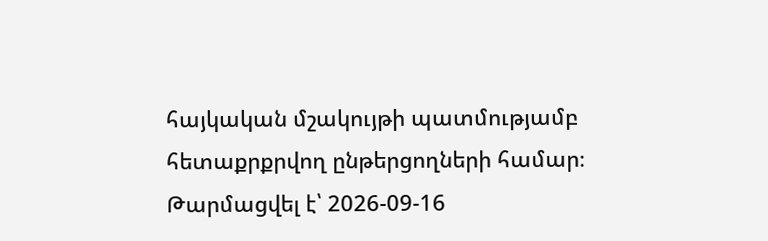հայկական մշակույթի պատմությամբ հետաքրքրվող ընթերցողների համար։
Թարմացվել է՝ 2026-09-16